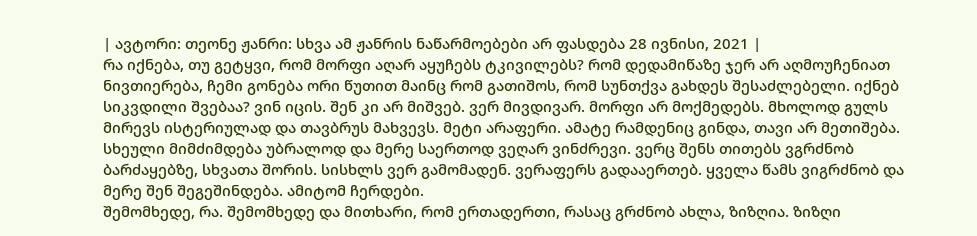| ავტორი: თეონე ჟანრი: სხვა ამ ჟანრის ნაწარმოებები არ ფასდება 28 ივნისი, 2021 |
რა იქნება, თუ გეტყვი, რომ მორფი აღარ აყუჩებს ტკივილებს? რომ დედამიწაზე ჯერ არ აღმოუჩენიათ ნივთიერება, ჩემი გონება ორი წუთით მაინც რომ გათიშოს, რომ სუნთქვა გახდეს შესაძლებელი. იქნებ სიკვდილი შვებაა? ვინ იცის. შენ კი არ მიშვებ. ვერ მივდივარ. მორფი არ მოქმედებს. მხოლოდ გულს მირევს ისტერიულად და თავბრუს მახვევს. მეტი არაფერი. ამატე რამდენიც გინდა, თავი არ მეთიშება. სხეული მიმძიმდება უბრალოდ და მერე საერთოდ ვეღარ ვინძრევი. ვერც შენს თითებს ვგრძნობ ბარძაყებზე, სხვათა შორის. სისხლს ვერ გამომადენ. ვერაფერს გადააერთებ. ყველა წამს ვიგრძნობ და მერე შენ შეგეშინდება. ამიტომ ჩერდები.
შემომხედე, რა. შემომხედე და მითხარი, რომ ერთადერთი, რასაც გრძნობ ახლა, ზიზღია. ზიზღი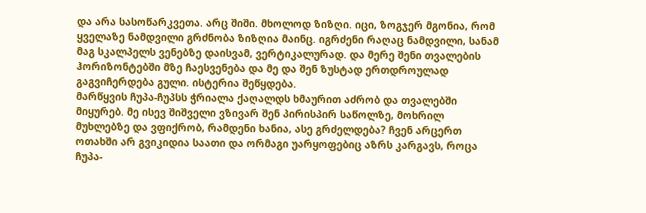და არა სასოწარკვეთა. არც შიში. მხოლოდ ზიზღი. იცი, ზოგჯერ მგონია, რომ ყველაზე ნამდვილი გრძნობა ზიზღია მაინც. იგრძენი რაღაც ნამდვილი, სანამ მაგ სკალპელს ვენებზე დაისვამ, ვერტიკალურად. და მერე შენი თვალების ჰორიზონტებში მზე ჩაესვენება და მე და შენ ზუსტად ერთდროულად გაგვიჩერდება გული. ისტერია შეწყდება.
მარწყვის ჩუპა-ჩუპსს ჭრიალა ქაღალდს ხმაურით აძრობ და თვალებში მიყურებ. მე ისევ შიშველი ვზივარ შენ პირისპირ საწოლზე, მოხრილ მუხლებზე და ვფიქრობ, რამდენი ხანია, ასე გრძელდება? ჩვენ არცერთ ოთახში არ გვიკიდია საათი და ორმაგი უარყოფებიც აზრს კარგავს, როცა ჩუპა-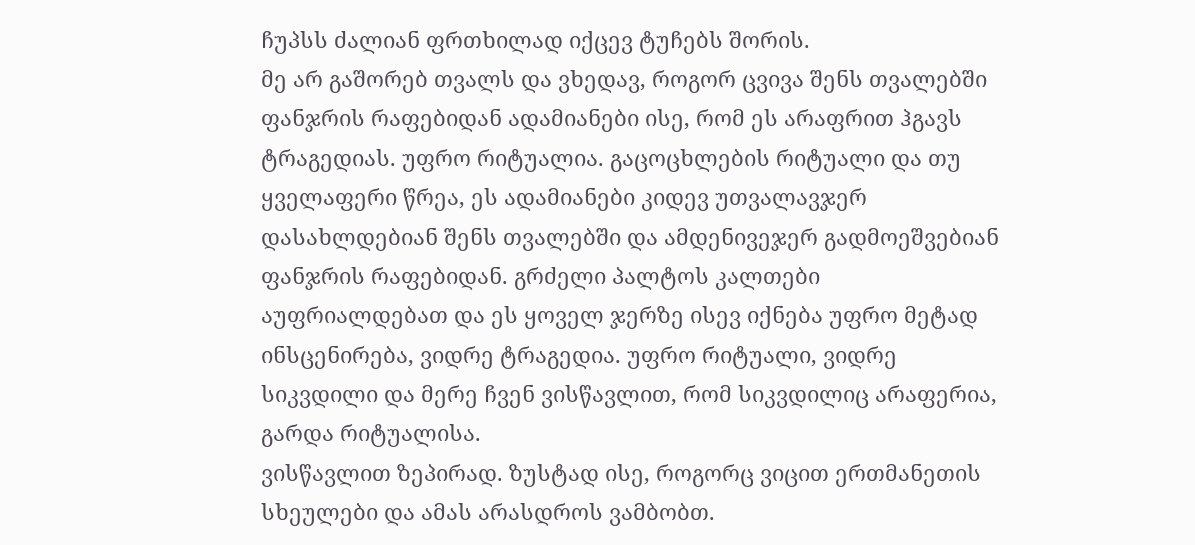ჩუპსს ძალიან ფრთხილად იქცევ ტუჩებს შორის.
მე არ გაშორებ თვალს და ვხედავ, როგორ ცვივა შენს თვალებში ფანჯრის რაფებიდან ადამიანები ისე, რომ ეს არაფრით ჰგავს ტრაგედიას. უფრო რიტუალია. გაცოცხლების რიტუალი და თუ ყველაფერი წრეა, ეს ადამიანები კიდევ უთვალავჯერ დასახლდებიან შენს თვალებში და ამდენივეჯერ გადმოეშვებიან ფანჯრის რაფებიდან. გრძელი პალტოს კალთები აუფრიალდებათ და ეს ყოველ ჯერზე ისევ იქნება უფრო მეტად ინსცენირება, ვიდრე ტრაგედია. უფრო რიტუალი, ვიდრე სიკვდილი და მერე ჩვენ ვისწავლით, რომ სიკვდილიც არაფერია, გარდა რიტუალისა.
ვისწავლით ზეპირად. ზუსტად ისე, როგორც ვიცით ერთმანეთის სხეულები და ამას არასდროს ვამბობთ.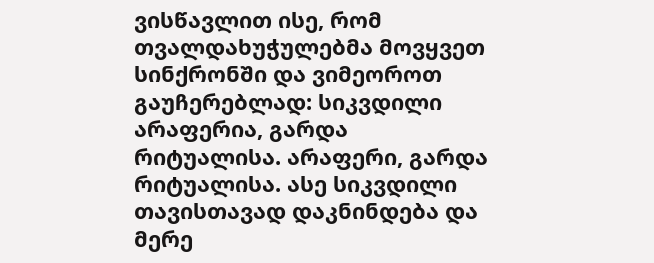ვისწავლით ისე, რომ თვალდახუჭულებმა მოვყვეთ სინქრონში და ვიმეოროთ გაუჩერებლად: სიკვდილი არაფერია, გარდა რიტუალისა. არაფერი, გარდა რიტუალისა. ასე სიკვდილი თავისთავად დაკნინდება და მერე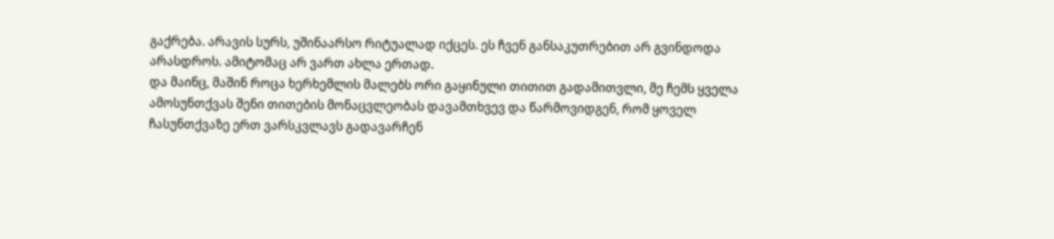გაქრება. არავის სურს, უშინაარსო რიტუალად იქცეს. ეს ჩვენ განსაკუთრებით არ გვინდოდა არასდროს. ამიტომაც არ ვართ ახლა ერთად.
და მაინც, მაშინ როცა ხერხემლის მალებს ორი გაყინული თითით გადამითვლი, მე ჩემს ყველა ამოსუნთქვას შენი თითების მონაცვლეობას დავამთხვევ და წარმოვიდგენ, რომ ყოველ ჩასუნთქვაზე ერთ ვარსკვლავს გადავარჩენ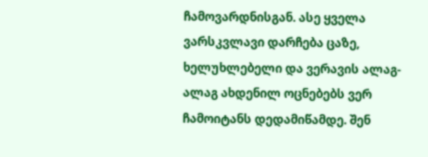ჩამოვარდნისგან. ასე ყველა ვარსკვლავი დარჩება ცაზე, ხელუხლებელი და ვერავის ალაგ-ალაგ ახდენილ ოცნებებს ვერ ჩამოიტანს დედამიწამდე. შენ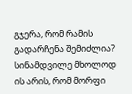გჯერა, რომ რამის გადარჩენა შემიძლია?
სინამდვილე მხოლოდ ის არის, რომ მორფი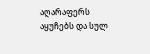აღარაფერს აყუჩებს და სულ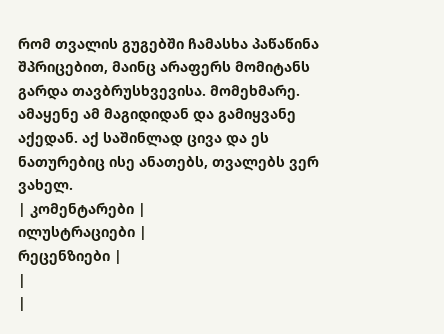რომ თვალის გუგებში ჩამასხა პაწაწინა შპრიცებით, მაინც არაფერს მომიტანს გარდა თავბრუსხვევისა. მომეხმარე. ამაყენე ამ მაგიდიდან და გამიყვანე აქედან. აქ საშინლად ცივა და ეს ნათურებიც ისე ანათებს, თვალებს ვერ ვახელ.
| კომენტარები |
ილუსტრაციები |
რეცენზიები |
|
|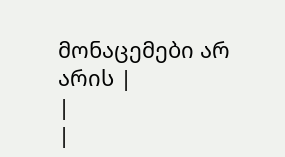მონაცემები არ არის |
|
|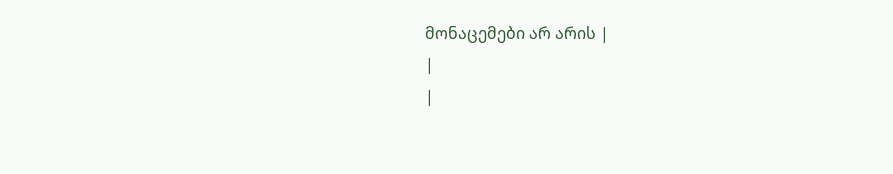მონაცემები არ არის |
|
|